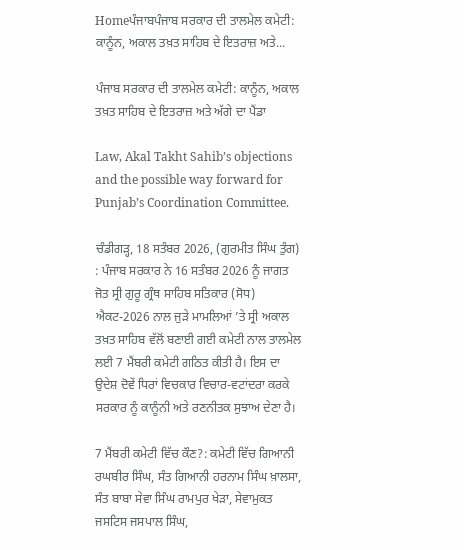Homeਪੰਜਾਬਪੰਜਾਬ ਸਰਕਾਰ ਦੀ ਤਾਲਮੇਲ ਕਮੇਟੀ: ਕਾਨੂੰਨ, ਅਕਾਲ ਤਖ਼ਤ ਸਾਹਿਬ ਦੇ ਇਤਰਾਜ਼ ਅਤੇ...

ਪੰਜਾਬ ਸਰਕਾਰ ਦੀ ਤਾਲਮੇਲ ਕਮੇਟੀ: ਕਾਨੂੰਨ, ਅਕਾਲ ਤਖ਼ਤ ਸਾਹਿਬ ਦੇ ਇਤਰਾਜ਼ ਅਤੇ ਅੱਗੇ ਦਾ ਪੈਂਡਾ

Law, Akal Takht Sahib’s objections and the possible way forward for Punjab’s Coordination Committee.

ਚੰਡੀਗੜ੍ਹ, 18 ਸਤੰਬਰ 2026, (ਗੁਰਮੀਤ ਸਿੰਘ ਤੁੰਗ) : ਪੰਜਾਬ ਸਰਕਾਰ ਨੇ 16 ਸਤੰਬਰ 2026 ਨੂੰ ਜਾਗਤ ਜੋਤ ਸ੍ਰੀ ਗੁਰੂ ਗ੍ਰੰਥ ਸਾਹਿਬ ਸਤਿਕਾਰ (ਸੋਧ) ਐਕਟ-2026 ਨਾਲ ਜੁੜੇ ਮਾਮਲਿਆਂ ’ਤੇ ਸ੍ਰੀ ਅਕਾਲ ਤਖ਼ਤ ਸਾਹਿਬ ਵੱਲੋਂ ਬਣਾਈ ਗਈ ਕਮੇਟੀ ਨਾਲ ਤਾਲਮੇਲ ਲਈ 7 ਮੈਂਬਰੀ ਕਮੇਟੀ ਗਠਿਤ ਕੀਤੀ ਹੈ। ਇਸ ਦਾ ਉਦੇਸ਼ ਦੋਵੇਂ ਧਿਰਾਂ ਵਿਚਕਾਰ ਵਿਚਾਰ-ਵਟਾਂਦਰਾ ਕਰਕੇ ਸਰਕਾਰ ਨੂੰ ਕਾਨੂੰਨੀ ਅਤੇ ਰਣਨੀਤਕ ਸੁਝਾਅ ਦੇਣਾ ਹੈ।

7 ਮੈਂਬਰੀ ਕਮੇਟੀ ਵਿੱਚ ਕੌਣ?: ਕਮੇਟੀ ਵਿੱਚ ਗਿਆਨੀ ਰਘਬੀਰ ਸਿੰਘ, ਸੰਤ ਗਿਆਨੀ ਹਰਨਾਮ ਸਿੰਘ ਖ਼ਾਲਸਾ, ਸੰਤ ਬਾਬਾ ਸੇਵਾ ਸਿੰਘ ਰਾਮਪੁਰ ਖੇੜਾ, ਸੇਵਾਮੁਕਤ ਜਸਟਿਸ ਜਸਪਾਲ ਸਿੰਘ,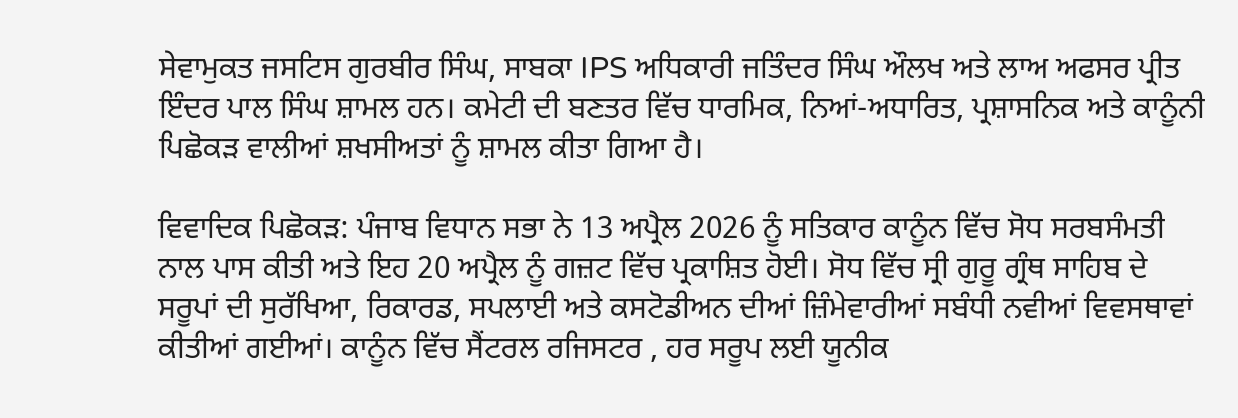ਸੇਵਾਮੁਕਤ ਜਸਟਿਸ ਗੁਰਬੀਰ ਸਿੰਘ, ਸਾਬਕਾ IPS ਅਧਿਕਾਰੀ ਜਤਿੰਦਰ ਸਿੰਘ ਔਲਖ ਅਤੇ ਲਾਅ ਅਫਸਰ ਪ੍ਰੀਤ ਇੰਦਰ ਪਾਲ ਸਿੰਘ ਸ਼ਾਮਲ ਹਨ। ਕਮੇਟੀ ਦੀ ਬਣਤਰ ਵਿੱਚ ਧਾਰਮਿਕ, ਨਿਆਂ-ਅਧਾਰਿਤ, ਪ੍ਰਸ਼ਾਸਨਿਕ ਅਤੇ ਕਾਨੂੰਨੀ ਪਿਛੋਕੜ ਵਾਲੀਆਂ ਸ਼ਖਸੀਅਤਾਂ ਨੂੰ ਸ਼ਾਮਲ ਕੀਤਾ ਗਿਆ ਹੈ।

ਵਿਵਾਦਿਕ ਪਿਛੋਕੜ: ਪੰਜਾਬ ਵਿਧਾਨ ਸਭਾ ਨੇ 13 ਅਪ੍ਰੈਲ 2026 ਨੂੰ ਸਤਿਕਾਰ ਕਾਨੂੰਨ ਵਿੱਚ ਸੋਧ ਸਰਬਸੰਮਤੀ ਨਾਲ ਪਾਸ ਕੀਤੀ ਅਤੇ ਇਹ 20 ਅਪ੍ਰੈਲ ਨੂੰ ਗਜ਼ਟ ਵਿੱਚ ਪ੍ਰਕਾਸ਼ਿਤ ਹੋਈ। ਸੋਧ ਵਿੱਚ ਸ੍ਰੀ ਗੁਰੂ ਗ੍ਰੰਥ ਸਾਹਿਬ ਦੇ ਸਰੂਪਾਂ ਦੀ ਸੁਰੱਖਿਆ, ਰਿਕਾਰਡ, ਸਪਲਾਈ ਅਤੇ ਕਸਟੋਡੀਅਨ ਦੀਆਂ ਜ਼ਿੰਮੇਵਾਰੀਆਂ ਸਬੰਧੀ ਨਵੀਆਂ ਵਿਵਸਥਾਵਾਂ ਕੀਤੀਆਂ ਗਈਆਂ। ਕਾਨੂੰਨ ਵਿੱਚ ਸੈਂਟਰਲ ਰਜਿਸਟਰ , ਹਰ ਸਰੂਪ ਲਈ ਯੂਨੀਕ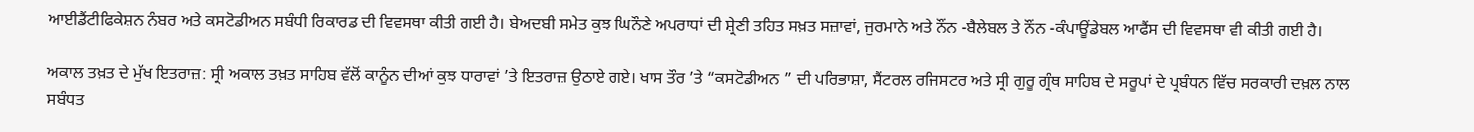ਆਈਡੈਂਟੀਫਿਕੇਸ਼ਨ ਨੰਬਰ ਅਤੇ ਕਸਟੋਡੀਅਨ ਸਬੰਧੀ ਰਿਕਾਰਡ ਦੀ ਵਿਵਸਥਾ ਕੀਤੀ ਗਈ ਹੈ। ਬੇਅਦਬੀ ਸਮੇਤ ਕੁਝ ਘਿਨੌਣੇ ਅਪਰਾਧਾਂ ਦੀ ਸ਼੍ਰੇਣੀ ਤਹਿਤ ਸਖ਼ਤ ਸਜ਼ਾਵਾਂ, ਜੁਰਮਾਨੇ ਅਤੇ ਨੌਂਨ -ਬੈਲੇਬਲ ਤੇ ਨੌਂਨ -ਕੰਪਾਊਂਡੇਬਲ ਆਫੈਂਸ ਦੀ ਵਿਵਸਥਾ ਵੀ ਕੀਤੀ ਗਈ ਹੈ।

ਅਕਾਲ ਤਖ਼ਤ ਦੇ ਮੁੱਖ ਇਤਰਾਜ਼: ਸ੍ਰੀ ਅਕਾਲ ਤਖ਼ਤ ਸਾਹਿਬ ਵੱਲੋਂ ਕਾਨੂੰਨ ਦੀਆਂ ਕੁਝ ਧਾਰਾਵਾਂ ’ਤੇ ਇਤਰਾਜ਼ ਉਠਾਏ ਗਏ। ਖਾਸ ਤੌਰ ’ਤੇ “ਕਸਟੋਡੀਅਨ ” ਦੀ ਪਰਿਭਾਸ਼ਾ, ਸੈਂਟਰਲ ਰਜਿਸਟਰ ਅਤੇ ਸ੍ਰੀ ਗੁਰੂ ਗ੍ਰੰਥ ਸਾਹਿਬ ਦੇ ਸਰੂਪਾਂ ਦੇ ਪ੍ਰਬੰਧਨ ਵਿੱਚ ਸਰਕਾਰੀ ਦਖ਼ਲ ਨਾਲ ਸਬੰਧਤ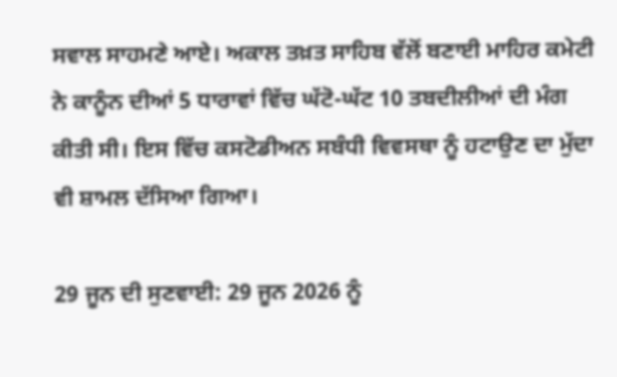ਸਵਾਲ ਸਾਹਮਣੇ ਆਏ। ਅਕਾਲ ਤਖ਼ਤ ਸਾਹਿਬ ਵੱਲੋਂ ਬਣਾਈ ਮਾਹਿਰ ਕਮੇਟੀ ਨੇ ਕਾਨੂੰਨ ਦੀਆਂ 5 ਧਾਰਾਵਾਂ ਵਿੱਚ ਘੱਟੋ-ਘੱਟ 10 ਤਬਦੀਲੀਆਂ ਦੀ ਮੰਗ ਕੀਤੀ ਸੀ। ਇਸ ਵਿੱਚ ਕਸਟੋਡੀਅਨ ਸਬੰਧੀ ਵਿਵਸਥਾ ਨੂੰ ਹਟਾਉਣ ਦਾ ਮੁੱਦਾ ਵੀ ਸ਼ਾਮਲ ਦੱਸਿਆ ਗਿਆ।

29 ਜੂਨ ਦੀ ਸੁਣਵਾਈ: 29 ਜੂਨ 2026 ਨੂੰ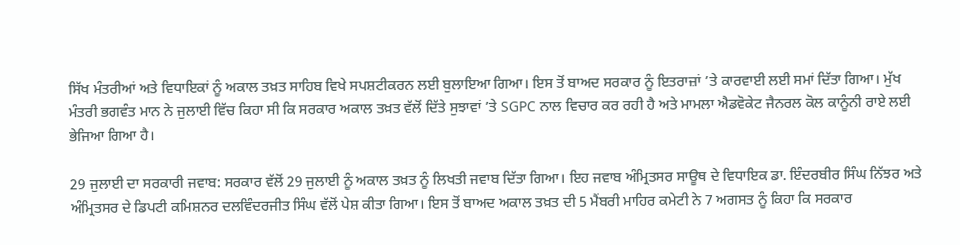ਸਿੱਖ ਮੰਤਰੀਆਂ ਅਤੇ ਵਿਧਾਇਕਾਂ ਨੂੰ ਅਕਾਲ ਤਖ਼ਤ ਸਾਹਿਬ ਵਿਖੇ ਸਪਸ਼ਟੀਕਰਨ ਲਈ ਬੁਲਾਇਆ ਗਿਆ। ਇਸ ਤੋਂ ਬਾਅਦ ਸਰਕਾਰ ਨੂੰ ਇਤਰਾਜ਼ਾਂ ’ਤੇ ਕਾਰਵਾਈ ਲਈ ਸਮਾਂ ਦਿੱਤਾ ਗਿਆ। ਮੁੱਖ ਮੰਤਰੀ ਭਗਵੰਤ ਮਾਨ ਨੇ ਜੁਲਾਈ ਵਿੱਚ ਕਿਹਾ ਸੀ ਕਿ ਸਰਕਾਰ ਅਕਾਲ ਤਖ਼ਤ ਵੱਲੋਂ ਦਿੱਤੇ ਸੁਝਾਵਾਂ ’ਤੇ SGPC ਨਾਲ ਵਿਚਾਰ ਕਰ ਰਹੀ ਹੈ ਅਤੇ ਮਾਮਲਾ ਐਡਵੋਕੇਟ ਜੈਨਰਲ ਕੋਲ ਕਾਨੂੰਨੀ ਰਾਏ ਲਈ ਭੇਜਿਆ ਗਿਆ ਹੈ।

29 ਜੁਲਾਈ ਦਾ ਸਰਕਾਰੀ ਜਵਾਬ: ਸਰਕਾਰ ਵੱਲੋਂ 29 ਜੁਲਾਈ ਨੂੰ ਅਕਾਲ ਤਖ਼ਤ ਨੂੰ ਲਿਖਤੀ ਜਵਾਬ ਦਿੱਤਾ ਗਿਆ। ਇਹ ਜਵਾਬ ਅੰਮ੍ਰਿਤਸਰ ਸਾਊਥ ਦੇ ਵਿਧਾਇਕ ਡਾ. ਇੰਦਰਬੀਰ ਸਿੰਘ ਨਿੱਝਰ ਅਤੇ ਅੰਮ੍ਰਿਤਸਰ ਦੇ ਡਿਪਟੀ ਕਮਿਸ਼ਨਰ ਦਲਵਿੰਦਰਜੀਤ ਸਿੰਘ ਵੱਲੋਂ ਪੇਸ਼ ਕੀਤਾ ਗਿਆ। ਇਸ ਤੋਂ ਬਾਅਦ ਅਕਾਲ ਤਖ਼ਤ ਦੀ 5 ਮੈਂਬਰੀ ਮਾਹਿਰ ਕਮੇਟੀ ਨੇ 7 ਅਗਸਤ ਨੂੰ ਕਿਹਾ ਕਿ ਸਰਕਾਰ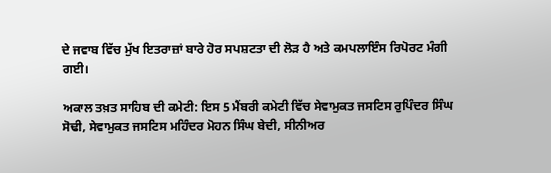ਦੇ ਜਵਾਬ ਵਿੱਚ ਮੁੱਖ ਇਤਰਾਜ਼ਾਂ ਬਾਰੇ ਹੋਰ ਸਪਸ਼ਟਤਾ ਦੀ ਲੋੜ ਹੈ ਅਤੇ ਕਮਪਲਾਇੰਸ ਰਿਪੋਰਟ ਮੰਗੀ ਗਈ।

ਅਕਾਲ ਤਖ਼ਤ ਸਾਹਿਬ ਦੀ ਕਮੇਟੀ: ਇਸ 5 ਮੈਂਬਰੀ ਕਮੇਟੀ ਵਿੱਚ ਸੇਵਾਮੁਕਤ ਜਸਟਿਸ ਰੁਪਿੰਦਰ ਸਿੰਘ ਸੋਢੀ, ਸੇਵਾਮੁਕਤ ਜਸਟਿਸ ਮਹਿੰਦਰ ਮੋਹਨ ਸਿੰਘ ਬੇਦੀ, ਸੀਨੀਅਰ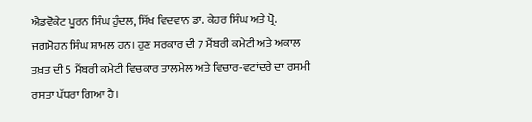ਐਡਵੋਕੇਟ ਪੂਰਨ ਸਿੰਘ ਹੁੰਦਲ, ਸਿੱਖ ਵਿਦਵਾਨ ਡਾ. ਕੇਹਰ ਸਿੰਘ ਅਤੇ ਪ੍ਰੋ. ਜਗਮੋਹਨ ਸਿੰਘ ਸ਼ਾਮਲ ਹਨ। ਹੁਣ ਸਰਕਾਰ ਦੀ 7 ਮੈਂਬਰੀ ਕਮੇਟੀ ਅਤੇ ਅਕਾਲ ਤਖ਼ਤ ਦੀ 5 ਮੈਂਬਰੀ ਕਮੇਟੀ ਵਿਚਕਾਰ ਤਾਲਮੇਲ ਅਤੇ ਵਿਚਾਰ-ਵਟਾਂਦਰੇ ਦਾ ਰਸਮੀ ਰਸਤਾ ਪੱਧਰਾ ਗਿਆ ਹੈ।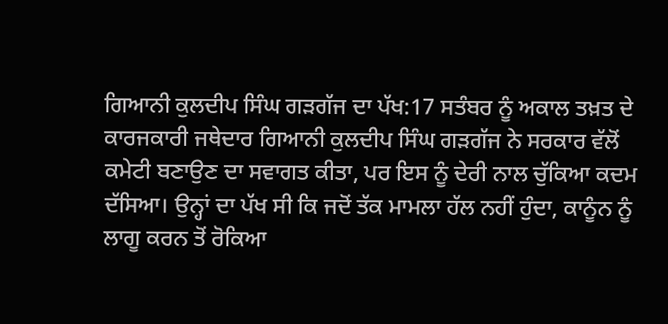ਗਿਆਨੀ ਕੁਲਦੀਪ ਸਿੰਘ ਗੜਗੱਜ ਦਾ ਪੱਖ:17 ਸਤੰਬਰ ਨੂੰ ਅਕਾਲ ਤਖ਼ਤ ਦੇ ਕਾਰਜਕਾਰੀ ਜਥੇਦਾਰ ਗਿਆਨੀ ਕੁਲਦੀਪ ਸਿੰਘ ਗੜਗੱਜ ਨੇ ਸਰਕਾਰ ਵੱਲੋਂ ਕਮੇਟੀ ਬਣਾਉਣ ਦਾ ਸਵਾਗਤ ਕੀਤਾ, ਪਰ ਇਸ ਨੂੰ ਦੇਰੀ ਨਾਲ ਚੁੱਕਿਆ ਕਦਮ ਦੱਸਿਆ। ਉਨ੍ਹਾਂ ਦਾ ਪੱਖ ਸੀ ਕਿ ਜਦੋਂ ਤੱਕ ਮਾਮਲਾ ਹੱਲ ਨਹੀਂ ਹੁੰਦਾ, ਕਾਨੂੰਨ ਨੂੰ ਲਾਗੂ ਕਰਨ ਤੋਂ ਰੋਕਿਆ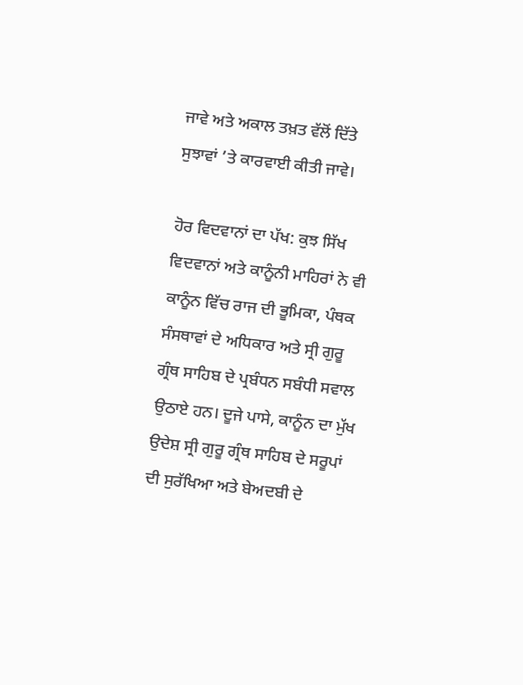ਜਾਵੇ ਅਤੇ ਅਕਾਲ ਤਖ਼ਤ ਵੱਲੋਂ ਦਿੱਤੇ ਸੁਝਾਵਾਂ ’ਤੇ ਕਾਰਵਾਈ ਕੀਤੀ ਜਾਵੇ।

ਹੋਰ ਵਿਦਵਾਨਾਂ ਦਾ ਪੱਖ: ਕੁਝ ਸਿੱਖ ਵਿਦਵਾਨਾਂ ਅਤੇ ਕਾਨੂੰਨੀ ਮਾਹਿਰਾਂ ਨੇ ਵੀ ਕਾਨੂੰਨ ਵਿੱਚ ਰਾਜ ਦੀ ਭੂਮਿਕਾ, ਪੰਥਕ ਸੰਸਥਾਵਾਂ ਦੇ ਅਧਿਕਾਰ ਅਤੇ ਸ੍ਰੀ ਗੁਰੂ ਗ੍ਰੰਥ ਸਾਹਿਬ ਦੇ ਪ੍ਰਬੰਧਨ ਸਬੰਧੀ ਸਵਾਲ ਉਠਾਏ ਹਨ। ਦੂਜੇ ਪਾਸੇ, ਕਾਨੂੰਨ ਦਾ ਮੁੱਖ ਉਦੇਸ਼ ਸ੍ਰੀ ਗੁਰੂ ਗ੍ਰੰਥ ਸਾਹਿਬ ਦੇ ਸਰੂਪਾਂ ਦੀ ਸੁਰੱਖਿਆ ਅਤੇ ਬੇਅਦਬੀ ਦੇ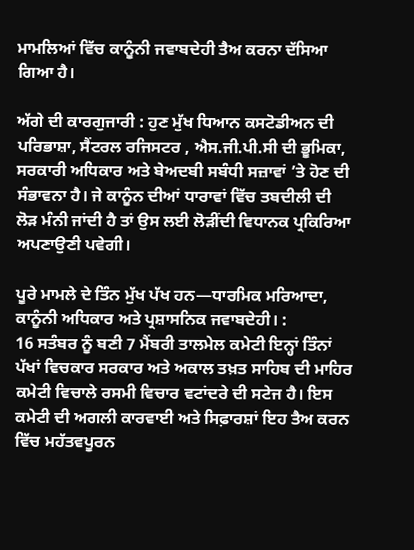ਮਾਮਲਿਆਂ ਵਿੱਚ ਕਾਨੂੰਨੀ ਜਵਾਬਦੇਹੀ ਤੈਅ ਕਰਨਾ ਦੱਸਿਆ ਗਿਆ ਹੈ।

ਅੱਗੇ ਦੀ ਕਾਰਗੁਜਾਰੀ : ਹੁਣ ਮੁੱਖ ਧਿਆਨ ਕਸਟੋਡੀਅਨ ਦੀ ਪਰਿਭਾਸ਼ਾ, ਸੈਂਟਰਲ ਰਜਿਸਟਰ , ਐਸ.ਜੀ.ਪੀ.ਸੀ ਦੀ ਭੂਮਿਕਾ, ਸਰਕਾਰੀ ਅਧਿਕਾਰ ਅਤੇ ਬੇਅਦਬੀ ਸਬੰਧੀ ਸਜ਼ਾਵਾਂ ’ਤੇ ਹੋਣ ਦੀ ਸੰਭਾਵਨਾ ਹੈ। ਜੇ ਕਾਨੂੰਨ ਦੀਆਂ ਧਾਰਾਵਾਂ ਵਿੱਚ ਤਬਦੀਲੀ ਦੀ ਲੋੜ ਮੰਨੀ ਜਾਂਦੀ ਹੈ ਤਾਂ ਉਸ ਲਈ ਲੋੜੀਂਦੀ ਵਿਧਾਨਕ ਪ੍ਰਕਿਰਿਆ ਅਪਣਾਉਣੀ ਪਵੇਗੀ।

ਪੂਰੇ ਮਾਮਲੇ ਦੇ ਤਿੰਨ ਮੁੱਖ ਪੱਖ ਹਨ—ਧਾਰਮਿਕ ਮਰਿਆਦਾ, ਕਾਨੂੰਨੀ ਅਧਿਕਾਰ ਅਤੇ ਪ੍ਰਸ਼ਾਸਨਿਕ ਜਵਾਬਦੇਹੀ। :
16 ਸਤੰਬਰ ਨੂੰ ਬਣੀ 7 ਮੈਂਬਰੀ ਤਾਲਮੇਲ ਕਮੇਟੀ ਇਨ੍ਹਾਂ ਤਿੰਨਾਂ ਪੱਖਾਂ ਵਿਚਕਾਰ ਸਰਕਾਰ ਅਤੇ ਅਕਾਲ ਤਖ਼ਤ ਸਾਹਿਬ ਦੀ ਮਾਹਿਰ ਕਮੇਟੀ ਵਿਚਾਲੇ ਰਸਮੀ ਵਿਚਾਰ ਵਟਾਂਦਰੇ ਦੀ ਸਟੇਜ ਹੈ। ਇਸ ਕਮੇਟੀ ਦੀ ਅਗਲੀ ਕਾਰਵਾਈ ਅਤੇ ਸਿਫ਼ਾਰਸ਼ਾਂ ਇਹ ਤੈਅ ਕਰਨ ਵਿੱਚ ਮਹੱਤਵਪੂਰਨ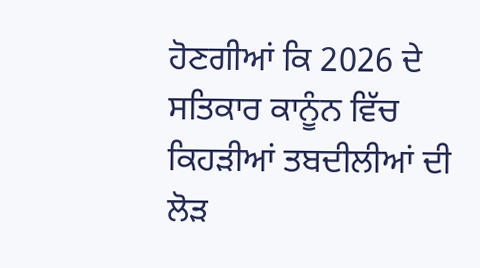ਹੋਣਗੀਆਂ ਕਿ 2026 ਦੇ ਸਤਿਕਾਰ ਕਾਨੂੰਨ ਵਿੱਚ ਕਿਹੜੀਆਂ ਤਬਦੀਲੀਆਂ ਦੀ ਲੋੜ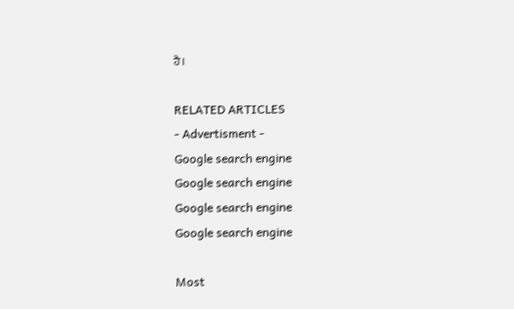ਹੈ।

RELATED ARTICLES
- Advertisment -
Google search engine
Google search engine
Google search engine
Google search engine

Most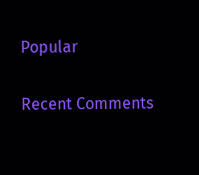Popular

Recent Comments